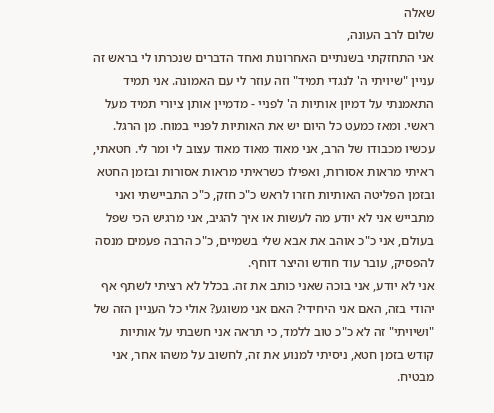שאלה
שלום לרב העונה,
אני התחזקתי בשנתיים האחרונות ואחד הדברים שנכרתו לי בראש זה עניין "שיויתי ה' לנגדי תמיד" וזה עוזר לי עם האמונה. אני תמיד התאמנתי על דמיון אותיות ה' לפניי - מדמיין אותן ציורי תמיד מעל ראשי. ומאז כמעט כל היום יש את האותיות לפניי במוח. מן הרגל. עכשיו מכבודו של הרב, אני מאוד מאוד מאוד עצוב לי ומר לי. חטאתי, ראיתי מראות אסורות, ואפילו כשראיתי מראות אסורות ובזמן החטא ובזמן הפליטה האותיות חזרו לראש כ"כ חזק, כ"כ התביישתי ואני מתבייש אני לא יודע מה לעשות או איך להגיב, אני מרגיש הכי שפל בעולם, אני כ"כ אוהב את אבא שלי בשמיים, כ"כ הרבה פעמים מנסה להפסיק, עובר עוד חודש והיצר דוחף.
אני לא יודע, אני בוכה שאני כותב את זה. בכלל לא רציתי לשתף אף יהודי בזה, האם אני היחידי? האם אני משוגע? אולי כל העניין הזה של "ושיויתי" זה לא כ"כ טוב ללמד, כי תראה אני חשבתי על אותיות קודש בזמן חטא, ניסיתי למנוע את זה, לחשוב על משהו אחר, אני מבטיח.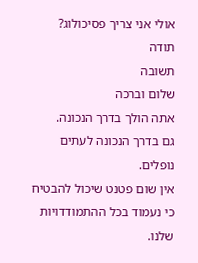אולי אני צריך פסיכולוג?
תודה
תשובה
שלום וברכה
אתה הולך בדרך הנכונה.
גם בדרך הנכונה לעתים נופלים.
אין שום פטנט שיכול להבטיח כי נעמוד בכל ההתמודדויות שלנו.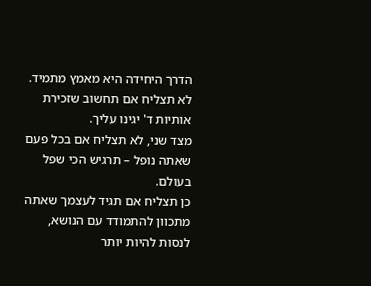הדרך היחידה היא מאמץ מתמיד.
לא תצליח אם תחשוב שזכירת אותיות ד' יגינו עליך.
מצד שני, לא תצליח אם בכל פעם שאתה נופל – תרגיש הכי שפל בעולם.
כן תצליח אם תגיד לעצמך שאתה מתכוון להתמודד עם הנושא, לנסות להיות יותר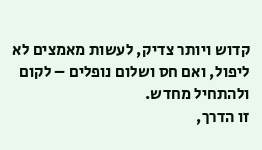קדוש ויותר צדיק, לעשות מאמצים לא ליפול, ואם חס ושלום נופלים – לקום ולהתחיל מחדש.
זו הדרך,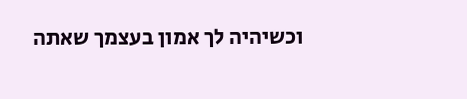וכשיהיה לך אמון בעצמך שאתה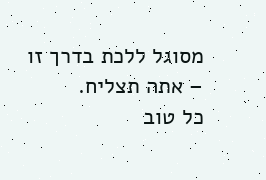מסוגל ללכת בדרך זו – אתה תצליח.
כל טוב